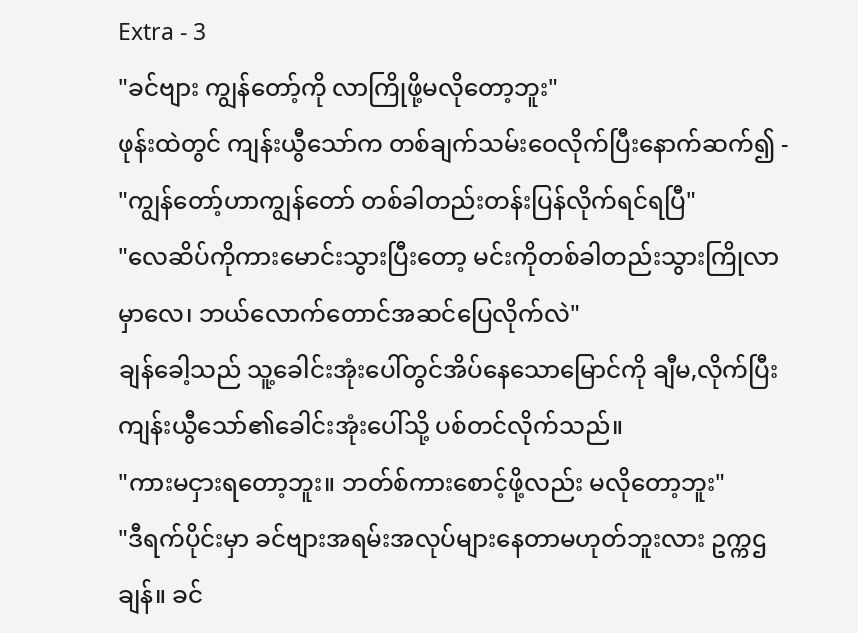Extra - 3
"ခင်ဗျား ကျွန်တော့်ကို လာကြိုဖို့မလိုတော့ဘူး"
ဖုန်းထဲတွင် ကျန်းယွီသော်က တစ်ချက်သမ်းဝေလိုက်ပြီးနောက်ဆက်၍ -
"ကျွန်တော့်ဟာကျွန်တော် တစ်ခါတည်းတန်းပြန်လိုက်ရင်ရပြီ"
"လေဆိပ်ကိုကားမောင်းသွားပြီးတော့ မင်းကိုတစ်ခါတည်းသွားကြိုလာမှာလေ၊ ဘယ်လောက်တောင်အဆင်ပြေလိုက်လဲ"
ချန်ခေါ့သည် သူ့ခေါင်းအုံးပေါ်တွင်အိပ်နေသောမြောင်ကို ချီမ,လိုက်ပြီး ကျန်းယွီသော်၏ခေါင်းအုံးပေါ်သို့ ပစ်တင်လိုက်သည်။
"ကားမငှားရတော့ဘူး။ ဘတ်စ်ကားစောင့်ဖို့လည်း မလိုတော့ဘူး"
"ဒီရက်ပိုင်းမှာ ခင်ဗျားအရမ်းအလုပ်များနေတာမဟုတ်ဘူးလား ဥက္ကဌချန်။ ခင်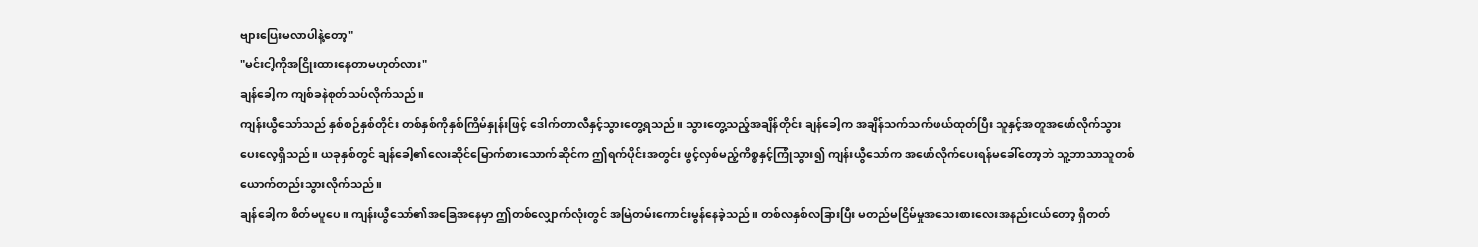ဗျားပြေးမလာပါနဲ့တော့"
"မင်းငါ့ကိုအငြိုးထားနေတာမဟုတ်လား"
ချန်ခေါ့က ကျစ်ခနဲစုတ်သပ်လိုက်သည်။
ကျန်းယွီသော်သည် နှစ်စဉ်နှစ်တိုင်း တစ်နှစ်ကိုနှစ်ကြိမ်နှုန်းဖြင့် ဒေါက်တာလီနှင့်သွားတွေ့ရသည်။ သွားတွေ့သည့်အချိန်တိုင်း ချန်ခေါ့က အချိန်သက်သက်ဖယ်ထုတ်ပြီး သူနှင့်အတူအဖော်လိုက်သွားပေးလေ့ရှိသည်။ ယခုနှစ်တွင် ချန်ခေါ့၏လေးဆိုင်မြောက်စားသောက်ဆိုင်က ဤရက်ပိုင်းအတွင်း ဖွင့်လှစ်မည့်ကိစ္စနှင့်ကြုံသွား၍ ကျန်းယွီသော်က အဖော်လိုက်ပေးရန်မခေါ်တော့ဘဲ သူ့ဘာသာသူတစ်ယောက်တည်းသွားလိုက်သည်။
ချန်ခေါ့က စိတ်မပူပေ။ ကျန်းယွီသော်၏အခြေအနေမှာ ဤတစ်လျှောက်လုံးတွင် အမြဲတမ်းကောင်းမွန်နေခဲ့သည်။ တစ်လနှစ်လခြားပြီး မတည်မငြိမ်မှုအသေးစားလေးအနည်းငယ်တော့ ရှိတတ်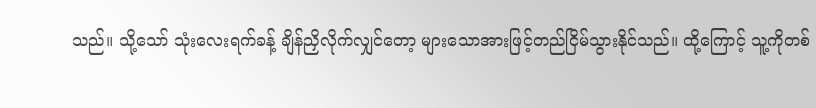သည်။ သို့သော် သုံးလေးရက်ခန့် ချိန်ညှိလိုက်လျှင်တော့ များသောအားဖြင့်တည်ငြိမ်သွားနိုင်သည်။ ထို့ကြောင့် သူ့ကိုတစ်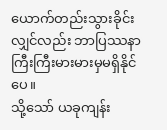ယောက်တည်းသွားခိုင်းလျှင်လည်း ဘာပြဿနာကြီးကြီးမားမားမှမရှိနိုင်ပေ။
သို့သော် ယခုကျန်း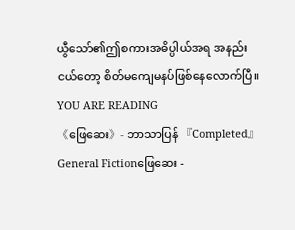ယွီသော်၏ဤစကားအဓိပ္ပါယ်အရ အနည်းငယ်တော့ စိတ်မကျေမနပ်ဖြစ်နေလောက်ပြီ။
YOU ARE READING
《ဖြေဆေး》- ဘာသာပြန် 『Completed』
General Fictionဖြေဆေး -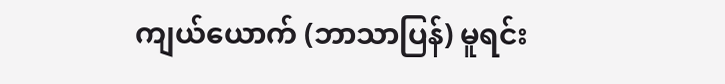ကျယ်ယောက် (ဘာသာပြန်) မူရင်း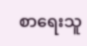စာရေးသူ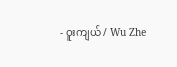- ဝူးကျယ် / Wu Zhe